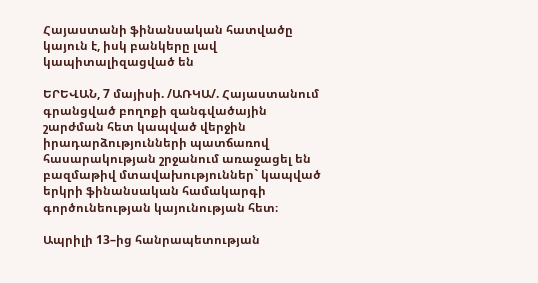Հայաստանի ֆինանսական հատվածը կայուն է, իսկ բանկերը լավ կապիտալիզացված են

ԵՐԵՎԱՆ, 7 մայիսի. /ԱՌԿԱ/. Հայաստանում գրանցված բողոքի զանգվածային շարժման հետ կապված վերջին իրադարձությունների պատճառով հասարակության շրջանում առաջացել են բազմաթիվ մտավախություններ` կապված երկրի ֆինանսական համակարգի գործունեության կայունության հետ։

Ապրիլի 13–ից հանրապետության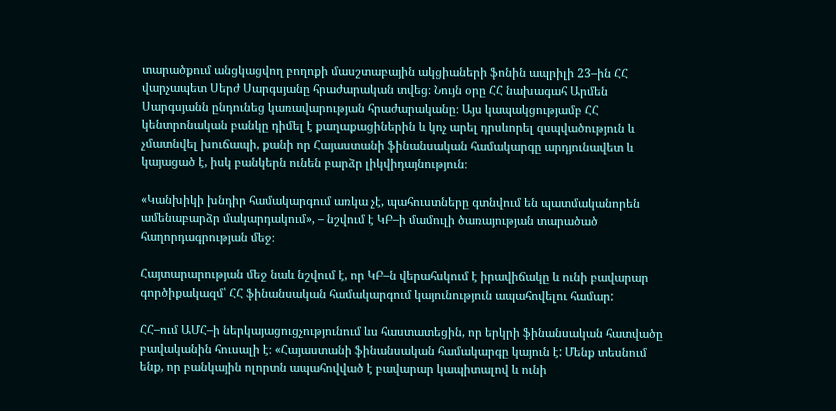տարածքում անցկացվող բողոքի մասշտաբային ակցիաների ֆոնին ապրիլի 23–ին ՀՀ վարչապետ Սերժ Սարգսյանը հրաժարական տվեց։ Նույն օրը ՀՀ նախագահ Արմեն Սարգսյանն ընդունեց կառավարության հրաժարականը։ Այս կապակցությամբ ՀՀ կենտրոնական բանկը դիմել է քաղաքացիներին և կոչ արել դրսևորել զսպվածություն և չմատնվել խուճապի, քանի որ Հայաստանի ֆինանսական համակարգը արդյունավետ և կայացած է, իսկ բանկերն ունեն բարձր լիկվիդայնություն։

«Կանխիկի խնդիր համակարգում առկա չէ, պահուստները գտնվում են պատմականորեն ամենաբարձր մակարդակում», – նշվում է ԿԲ–ի մամուլի ծառայության տարածած հաղորդագրության մեջ։

Հայտարարության մեջ նաև նշվում է, որ ԿԲ–ն վերահսկում է իրավիճակը և ունի բավարար գործիքակազմ՝ ՀՀ ֆինանսական համակարգում կայունություն ապահովելու համար:

ՀՀ–ում ԱՄՀ–ի ներկայացուցչությունում ևս հաստատեցին, որ երկրի ֆինանսական հատվածը բավականին հուսալի է։ «Հայաստանի ֆինանսական համակարգը կայուն է: Մենք տեսնում ենք, որ բանկային ոլորտն ապահովված է բավարար կապիտալով և ունի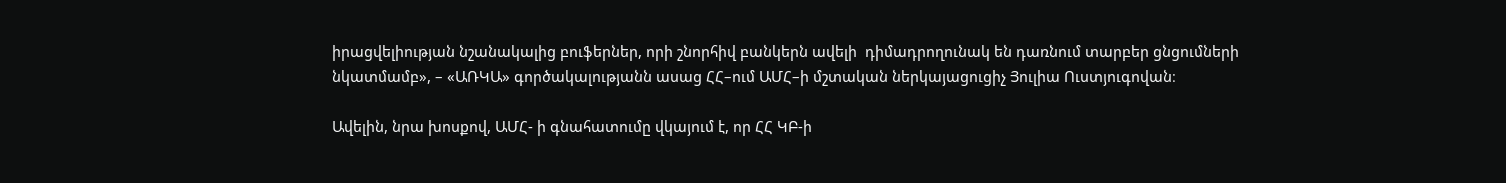իրացվելիության նշանակալից բուֆերներ, որի շնորհիվ բանկերն ավելի  դիմադրողունակ են դառնում տարբեր ցնցումների նկատմամբ», – «ԱՌԿԱ» գործակալությանն ասաց ՀՀ–ում ԱՄՀ–ի մշտական ներկայացուցիչ Յուլիա Ուստյուգովան։

Ավելին, նրա խոսքով, ԱՄՀ- ի գնահատումը վկայում է, որ ՀՀ ԿԲ-ի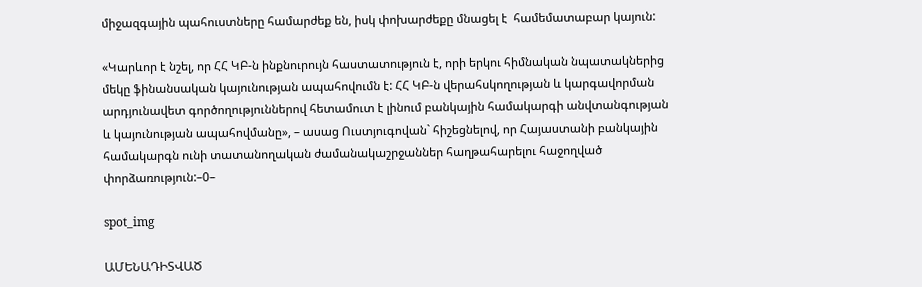միջազգային պահուստները համարժեք են, իսկ փոխարժեքը մնացել է  համեմատաբար կայուն:

«Կարևոր է նշել, որ ՀՀ ԿԲ-ն ինքնուրույն հաստատություն է, որի երկու հիմնական նպատակներից մեկը ֆինանսական կայունության ապահովումն է: ՀՀ ԿԲ-ն վերահսկողության և կարգավորման արդյունավետ գործողություններով հետամուտ է լինում բանկային համակարգի անվտանգության և կայունության ապահովմանը», – ասաց Ուստյուգովան` հիշեցնելով, որ Հայաստանի բանկային համակարգն ունի տատանողական ժամանակաշրջաններ հաղթահարելու հաջողված փորձառություն:–0–

spot_img

ԱՄԵՆԱԴԻՏՎԱԾ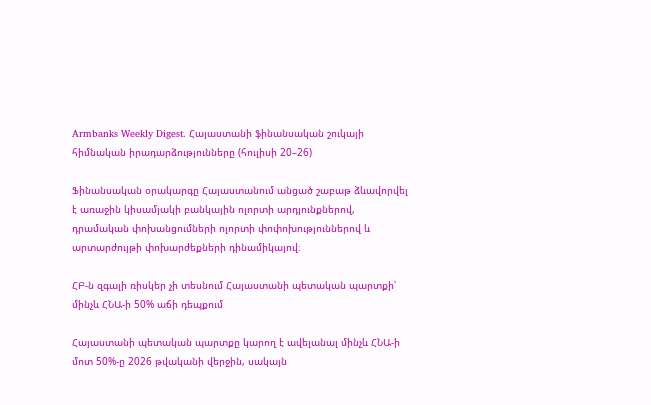Armbanks Weekly Digest. Հայաստանի ֆինանսական շուկայի հիմնական իրադարձությունները (հուլիսի 20–26)

Ֆինանսական օրակարգը Հայաստանում անցած շաբաթ ձևավորվել է առաջին կիսամյակի բանկային ոլորտի արդյունքներով, դրամական փոխանցումների ոլորտի փոփոխություններով և արտարժույթի փոխարժեքների դինամիկայով։

ՀԲ-ն զգալի ռիսկեր չի տեսնում Հայաստանի պետական պարտքի՝ մինչև ՀՆԱ-ի 50% աճի դեպքում

Հայաստանի պետական պարտքը կարող է ավելանալ մինչև ՀՆԱ-ի մոտ 50%-ը 2026 թվականի վերջին, սակայն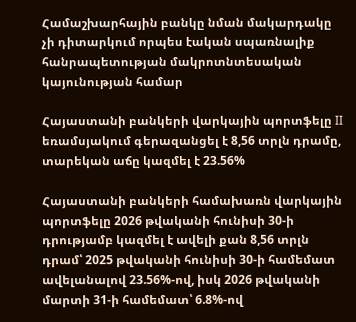Համաշխարհային բանկը նման մակարդակը չի դիտարկում որպես էական սպառնալիք հանրապետության մակրոտնտեսական կայունության համար

Հայաստանի բանկերի վարկային պորտֆելը II եռամսյակում գերազանցել է 8,56 տրլն դրամը, տարեկան աճը կազմել է 23.56%

Հայաստանի բանկերի համախառն վարկային պորտֆելը 2026 թվականի հունիսի 30-ի դրությամբ կազմել է ավելի քան 8,56 տրլն դրամ՝ 2025 թվականի հունիսի 30-ի համեմատ ավելանալով 23.56%-ով, իսկ 2026 թվականի մարտի 31-ի համեմատ՝ 6.8%-ով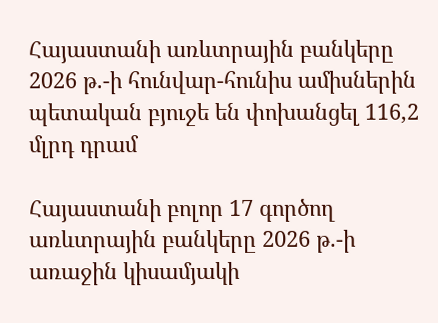Հայաստանի առևտրային բանկերը 2026 թ.-ի հունվար-հունիս ամիսներին պետական բյուջե են փոխանցել 116,2 մլրդ դրամ

Հայաստանի բոլոր 17 գործող առևտրային բանկերը 2026 թ.-ի առաջին կիսամյակի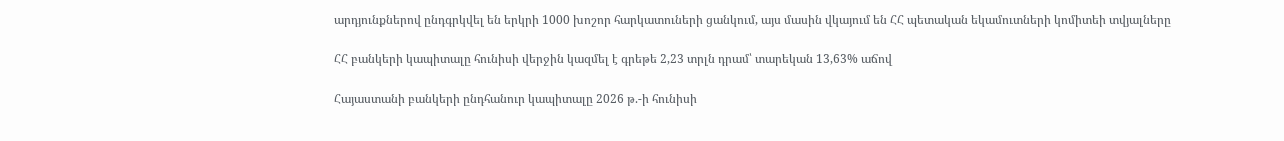արդյունքներով ընդգրկվել են երկրի 1000 խոշոր հարկատուների ցանկում, այս մասին վկայում են ՀՀ պետական եկամուտների կոմիտեի տվյալները

ՀՀ բանկերի կապիտալը հունիսի վերջին կազմել է գրեթե 2,23 տրլն դրամ՝ տարեկան 13,63% աճով

Հայաստանի բանկերի ընդհանուր կապիտալը 2026 թ.-ի հունիսի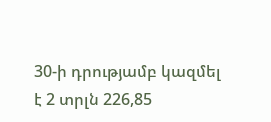30-ի դրությամբ կազմել է 2 տրլն 226,85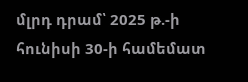մլրդ դրամ՝ 2025 թ.-ի հունիսի 30-ի համեմատ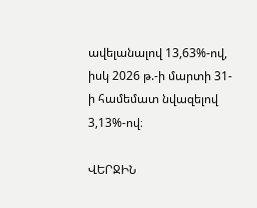ավելանալով 13,63%-ով, իսկ 2026 թ.-ի մարտի 31-ի համեմատ նվազելով 3,13%-ով։

ՎԵՐՋԻՆ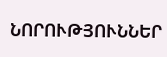ՆՈՐՈՒԹՅՈՒՆՆԵՐ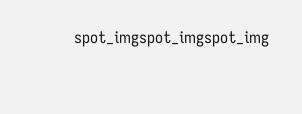spot_imgspot_imgspot_img